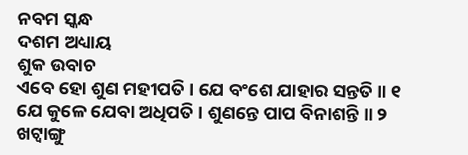ନବମ ସ୍କନ୍ଧ
ଦଶମ ଅଧ୍ୟାୟ
ଶୁକ ଉବାଚ
ଏବେ ହୋ ଶୁଣ ମହୀପତି । ଯେ ବଂଶେ ଯାହାର ସନ୍ତତି ॥ ୧
ଯେ କୁଳେ ଯେବା ଅଧିପତି । ଶୁଣନ୍ତେ ପାପ ବିନାଶନ୍ତି ॥ ୨
ଖଟ୍ୱାଙ୍ଗୁ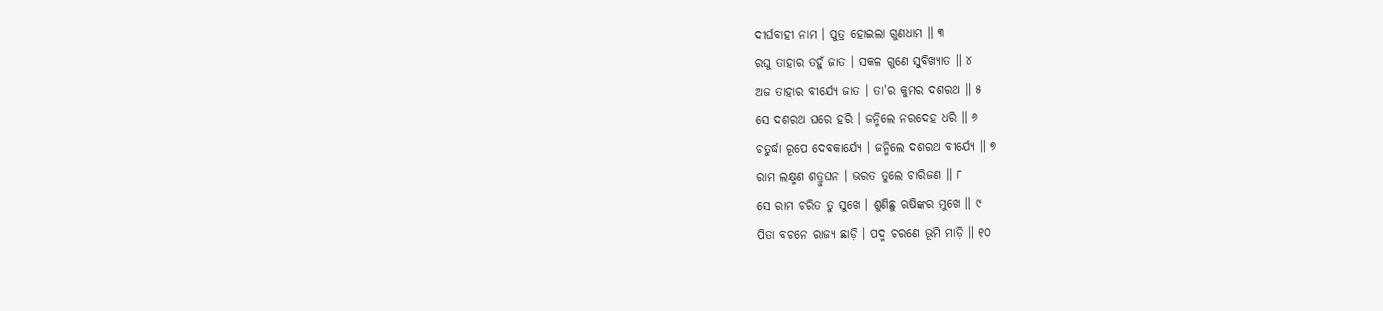ଦୀର୍ଘବାହୀ ନାମ । ପୁତ୍ର ହୋଇଲା ଗୁଣଧାମ ॥ ୩
ରଘୁ ତାହାର ତହୁଁ ଜାତ । ସକଳ ଗୁଣେ ସୁବିଖ୍ୟାତ ॥ ୪
ଅଜ ତାହାର ବୀର୍ଯ୍ୟେ ଜାତ । ତା'ର କୁମର ଦଶରଥ ॥ ୫
ସେ ଦଶରଥ ଘରେ ହରି । ଜନ୍ମିଲେ ନରଦେହ ଧରି ॥ ୬
ଚତୁର୍ଦ୍ଧା ରୂପେ ଦେବକାର୍ଯ୍ୟେ । ଜନ୍ମିଲେ ଦଶରଥ ବୀର୍ଯ୍ୟେ ॥ ୭
ରାମ ଲକ୍ଷ୍ମଣ ଶତ୍ରୁଘନ । ଭରତ ତୁଲେ ଚାରିଜଣ ॥ ୮
ସେ ରାମ ଚରିତ ତୁ ସୁଖେ । ଶୁଣିଛୁ ଋଷିଙ୍କର ମୁଖେ ॥ ୯
ପିତା ବଚନେ ରାଜ୍ୟ ଛାଡ଼ି । ପଦ୍ମ ଚରଣେ ଭୂମି ମାଡ଼ି ॥ ୧୦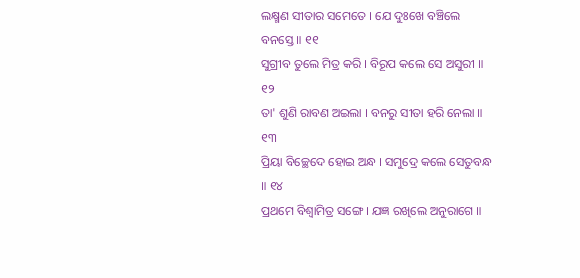ଲକ୍ଷ୍ମଣ ସୀତାର ସମେତେ । ଯେ ଦୁଃଖେ ବଞ୍ଚିଲେ ବନସ୍ତେ ॥ ୧୧
ସୁଗ୍ରୀବ ତୁଲେ ମିତ୍ର କରି । ବିରୂପ କଲେ ସେ ଅସୁରୀ ॥ ୧୨
ତା' ଶୁଣି ରାବଣ ଅଇଲା । ବନରୁ ସୀତା ହରି ନେଲା ॥ ୧୩
ପ୍ରିୟା ବିଚ୍ଛେଦେ ହୋଇ ଅନ୍ଧ । ସମୁଦ୍ରେ କଲେ ସେତୁବନ୍ଧ ॥ ୧୪
ପ୍ରଥମେ ବିଶ୍ୱାମିତ୍ର ସଙ୍ଗେ । ଯଜ୍ଞ ରଖିଲେ ଅନୁରାଗେ ॥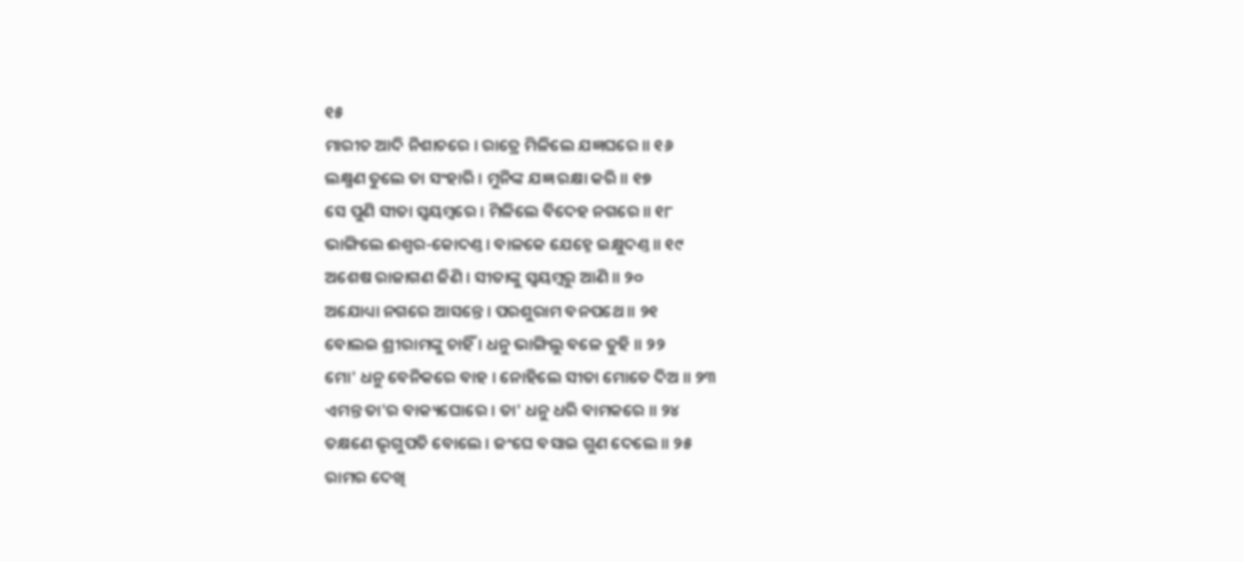୧୫
ମାରୀଚ ଆଦି ନିଶାଚରେ । ରାତ୍ରେ ମିଳିଲେ ଯଜ୍ଞଘରେ ॥ ୧୬
ଲକ୍ଷ୍ମଣ ତୁଲେ ତା ସଂହାରି । ମୁନିଙ୍କ ଯଜ୍ଞ ରକ୍ଷା କରି ॥ ୧୭
ସେ ପୁଣି ସୀତା ସ୍ୱୟମ୍ବରେ । ମିଳିଲେ ବିଦେହ ନଗରେ ॥ ୧୮
ଭାଙ୍ଗିଲେ ଈଶ୍ୱର-କୋଦଣ୍ତ । ବାଳକେ ଯେହ୍ନେ ଇକ୍ଷୁଦଣ୍ତ ॥ ୧୯
ଅଶେଷ ରାଜାଗଣ ଜିଣି । ସୀତାଙ୍କୁ ସ୍ୱୟମ୍ବରୁ ଆଣି ॥ ୨୦
ଅଯୋଧ୍ୟା ନଗରେ ଆସନ୍ତେ । ପରଶୁରାମ ବନପଥେ ॥ ୨୧
ବୋଲଇ ଶ୍ରୀରାମଙ୍କୁ ଚାହିଁ । ଧନୁ ଭାଙ୍ଗିଲୁ ବଳେ ତୁହି ॥ ୨୨
ମୋ' ଧନୁ ବେନିକରେ ବାହ । ନୋହିଲେ ସୀତା ମୋତେ ଦିଅ ॥ ୨୩
ଏମନ୍ତ ତା'ର ବାକ୍ୟଘୋରେ । ତା' ଧନୁ ଧରି ବାମକରେ ॥ ୨୪
ତକ୍ଷଣେ ଭୃଗୁପତି ବୋଲେ । ଜଂଘେ ବସାଇ ଗୁଣ ଦେଲେ ॥ ୨୫
ରାମର ଦେଖି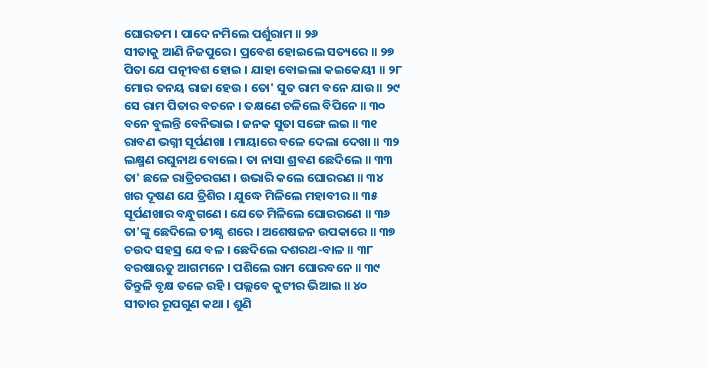ଘୋରତମ । ପାଦେ ନମିଲେ ପର୍ଶୁରାମ ॥ ୨୬
ସୀତାକୁ ଆଣି ନିଜପୁରେ । ପ୍ରବେଶ ହୋଇଲେ ସତ୍ୟରେ ॥ ୨୭
ପିତା ଯେ ପତ୍ନୀବଶ ହୋଇ । ଯାହା ବୋଇଲା କଇକେୟୀ ॥ ୨୮
ମୋର ତନୟ ରାଜା ହେଉ । ତୋ' ସୁତ ରାମ ବନେ ଯାଉ ॥ ୨୯
ସେ ରାମ ପିତାର ବଚନେ । ତକ୍ଷଣେ ଚଳିଲେ ବିପିନେ ॥ ୩୦
ବନେ ବୁଲନ୍ତି ବେନିଭାଇ । ଜନକ ସୁତା ସଙ୍ଗେ ଲଇ ॥ ୩୧
ରାବଣ ଭଗ୍ନୀ ସୂର୍ପଣଖା । ମାୟାରେ ବଳେ ଦେଲା ଦେଖା ॥ ୩୨
ଲକ୍ଷ୍ମଣ ରଘୁନାଥ ବୋଲେ । ତା ନାସା ଶ୍ରବଣ ଛେଦିଲେ ॥ ୩୩
ତା' ଛଳେ ରାତ୍ରିଚରଗଣ । ଉଭାରି କଲେ ଘୋରରଣ ॥ ୩୪
ଖର ଦୂଷଣ ଯେ ତ୍ରିଶିର । ଯୁଦ୍ଧେ ମିଳିଲେ ମହାବୀର ॥ ୩୫
ସୂର୍ପଣଖାର ବନ୍ଧୁଗଣେ । ଯେତେ ମିଳିଲେ ଘୋରରଣେ ॥ ୩୬
ତା'ଙ୍କୁ ଛେଦିଲେ ତୀକ୍ଷ୍ଣ ଶରେ । ଅଶେଷଜନ ଉପକାରେ ॥ ୩୭
ଚଉଦ ସହସ୍ର ଯେ ବଳ । ଛେଦିଲେ ଦଶରଥ-ବାଳ ॥ ୩୮
ବରଷାଋତୁ ଆଗମନେ । ପଶିଲେ ରାମ ଘୋରବନେ ॥ ୩୯
ତିନ୍ତୁଳି ବୃକ୍ଷ ତଳେ ରହି । ପଲ୍ଲବେ କୁଟୀର ଭିଆଇ ॥ ୪୦
ସୀତାର ରୂପଗୁଣ କଥା । ଶୁଣି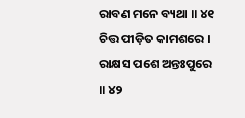ରାବଣ ମନେ ବ୍ୟଥା ॥ ୪୧
ଚିତ୍ତ ପୀଡ଼ିତ କାମଶରେ । ରାକ୍ଷସ ପଶେ ଅନ୍ତଃପୁରେ ॥ ୪୨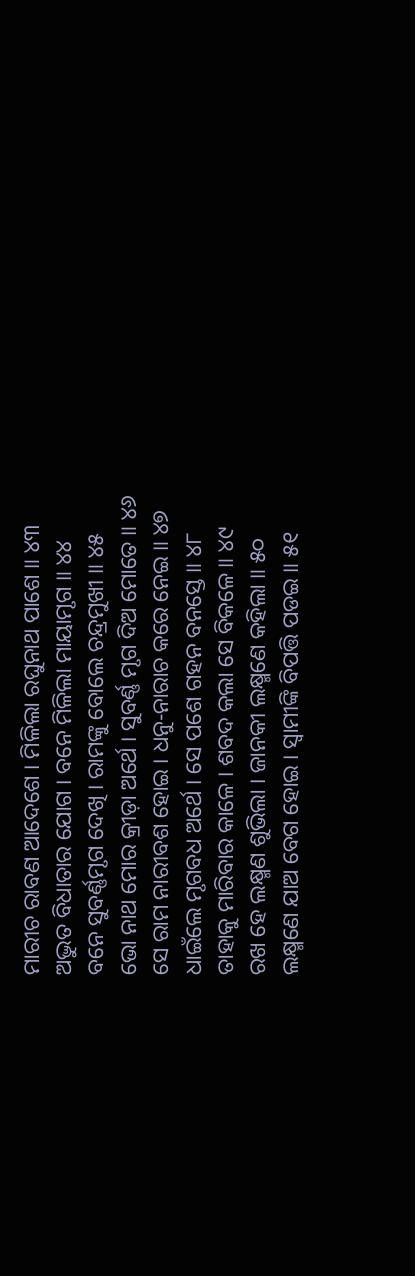ମାରୀଚ ରାବଣ ଆଦେଶେ । ମିଳିଲା ରଘୁନାଥ ପାଶେ ॥ ୪୩
ଅଦ୍ଭୁତ ବିଧାତାର ଯୋଗ । ବନେ ମିଳିଲା ମାୟାମୃଗ ॥ ୪୪
ବନେ ସୁବର୍ଣ୍ଣମୃଗ ଦେଖି । ରାମଙ୍କୁ ବୋଲେ ଚନ୍ଦ୍ରମୁଖୀ ॥ ୪୫
ଭୋ ନାଥ ମୋର କ୍ରୀଡ଼ା ଅର୍ଥେ । ସୁବର୍ଣ୍ଣ ମୃଗ ଦିଅ ମୋତେ ॥ ୪୬
ସେ ରାମ ନାରୀବଶ ହୋଇ । ଧନୁ-ନାରାଚ କରେ ନେଇ ॥ ୪୭
ଧାଇଁଲେ ମୃଗବଧ ଅର୍ଥେ । ସେ ପଶେ ଗହନ ବନସ୍ତେ ॥ ୪୮
ତାହାକୁ ମାରିବାର କାଳେ । ଶବଦ କଲା ସେ ବିକଳେ ॥ ୪୯
ରଖ ହେ ଲକ୍ଷ୍ମଣ ଶୁଭିଲା । ଜାନକୀ ଲକ୍ଷ୍ମଣେ କହିଲା ॥ ୫୦
ଲକ୍ଷ୍ମଣେ ଯାଅ ବେଗ ହୋଇ । ସ୍ୱାମୀଙ୍କି ବିପତ୍ତି ପଡଇ ॥ ୫୧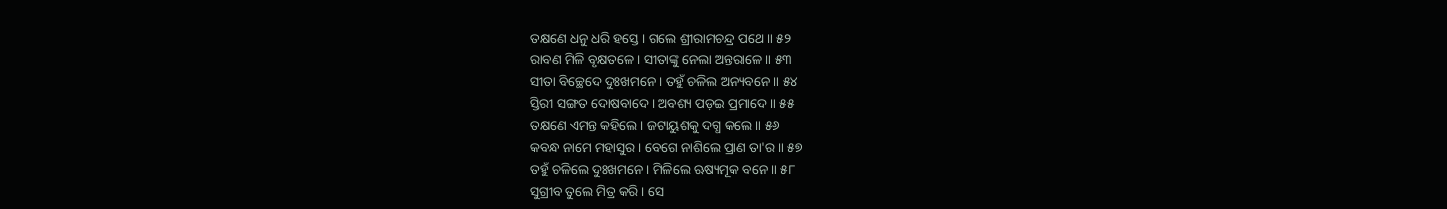ତକ୍ଷଣେ ଧନୁ ଧରି ହସ୍ତେ । ଗଲେ ଶ୍ରୀରାମଚନ୍ଦ୍ର ପଥେ ॥ ୫୨
ରାବଣ ମିଳି ବୃକ୍ଷତଳେ । ସୀତାଙ୍କୁ ନେଲା ଅନ୍ତରାଳେ ॥ ୫୩
ସୀତା ବିଚ୍ଛେଦେ ଦୁଃଖମନେ । ତହୁଁ ଚଳିଲ ଅନ୍ୟବନେ ॥ ୫୪
ସ୍ତିରୀ ସଙ୍ଗତ ଦୋଷବାଦେ । ଅବଶ୍ୟ ପଡ଼ଇ ପ୍ରମାଦେ ॥ ୫୫
ତକ୍ଷଣେ ଏମନ୍ତ କହିଲେ । ଜଟାୟୁଶକୁ ଦଗ୍ଧ କଲେ ॥ ୫୬
କବନ୍ଧ ନାମେ ମହାସୁର । ବେଗେ ନାଶିଲେ ପ୍ରାଣ ତା'ର ॥ ୫୭
ତହୁଁ ଚଳିଲେ ଦୁଃଖମନେ । ମିଳିଲେ ଋଷ୍ୟମୂକ ବନେ ॥ ୫୮
ସୁଗ୍ରୀବ ତୁଲେ ମିତ୍ର କରି । ସେ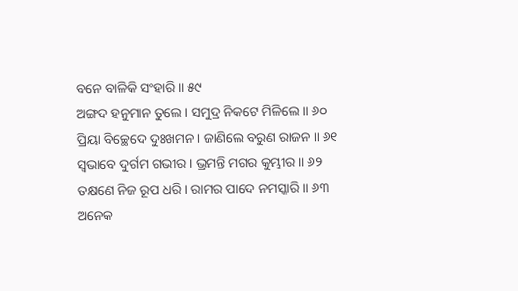ବନେ ବାଳିକି ସଂହାରି ॥ ୫୯
ଅଙ୍ଗଦ ହନୁମାନ ତୁଲେ । ସମୁଦ୍ର ନିକଟେ ମିଳିଲେ ॥ ୬୦
ପ୍ରିୟା ବିଚ୍ଛେଦେ ଦୁଃଖମନ । ଜାଣିଲେ ବରୁଣ ରାଜନ ॥ ୬୧
ସ୍ୱଭାବେ ଦୁର୍ଗମ ଗଭୀର । ଭ୍ରମନ୍ତି ମଗର କୁମ୍ଭୀର ॥ ୬୨
ତକ୍ଷଣେ ନିଜ ରୂପ ଧରି । ରାମର ପାଦେ ନମସ୍କାରି ॥ ୬୩
ଅନେକ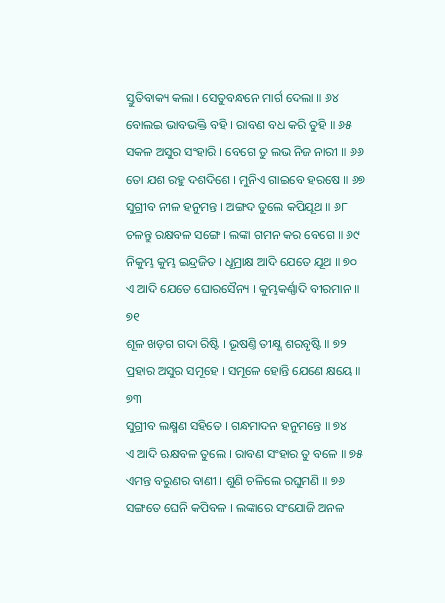ସ୍ତୁତିବାକ୍ୟ କଲା । ସେତୁବନ୍ଧନେ ମାର୍ଗ ଦେଲା ॥ ୬୪
ବୋଲଇ ଭାବଭକ୍ତି ବହି । ରାବଣ ବଧ କରି ତୁହି ॥ ୬୫
ସକଳ ଅସୁର ସଂହାରି । ବେଗେ ତୁ ଲଭ ନିଜ ନାରୀ ॥ ୬୬
ତୋ ଯଶ ରହୁ ଦଶଦିଶେ । ମୁନିଏ ଗାଇବେ ହରଷେ ॥ ୬୭
ସୁଗ୍ରୀବ ନୀଳ ହନୁମନ୍ତ । ଅଙ୍ଗଦ ତୁଲେ କପିଯୂଥ ॥ ୬୮
ଚଳନ୍ତୁ ରକ୍ଷବଳ ସଙ୍ଗେ । ଲଙ୍କା ଗମନ କର ବେଗେ ॥ ୬୯
ନିକୁମ୍ଭ କୁମ୍ଭ ଇନ୍ଦ୍ରଜିତ । ଧୂମ୍ରାକ୍ଷ ଆଦି ଯେତେ ଯୂଥ ॥ ୭୦
ଏ ଆଦି ଯେତେ ଘୋରସୈନ୍ୟ । କୁମ୍ଭକର୍ଣ୍ଣାଦି ବୀରମାନ ॥ ୭୧
ଶୂଳ ଖଡ଼ଗ ଗଦା ରିଷ୍ଟି । ଭୂଷଣ୍ତି ତୀକ୍ଷ୍ଣ ଶରବୃଷ୍ଟି ॥ ୭୨
ପ୍ରହାର ଅସୁର ସମୂହେ । ସମୂଳେ ହୋନ୍ତି ଯେଣେ କ୍ଷୟେ ॥ ୭୩
ସୁଗ୍ରୀବ ଲକ୍ଷ୍ମଣ ସହିତେ । ଗନ୍ଧମାଦନ ହନୁମନ୍ତେ ॥ ୭୪
ଏ ଆଦି ଋକ୍ଷବଳ ତୁଲେ । ରାବଣ ସଂହାର ତୁ ବଳେ ॥ ୭୫
ଏମନ୍ତ ବରୁଣର ବାଣୀ । ଶୁଣି ଚଳିଲେ ରଘୁମଣି ॥ ୭୬
ସଙ୍ଗତେ ଘେନି କପିବଳ । ଲଙ୍କାରେ ସଂଯୋଜି ଅନଳ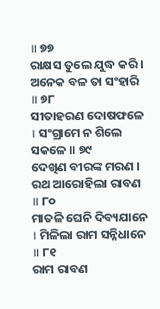॥ ୭୭
ରାକ୍ଷସ ତୁଲେ ଯୁଦ୍ଧ କରି । ଅନେକ ବଳ ତା ସଂହାରି ॥ ୭୮
ସୀତାହରଣ ଦୋଷଫଳେ । ସଂଗ୍ରାମେ ନ ଶିଲେ ସକଳେ ॥ ୭୯
ଦେଖିଣ ବୀରଙ୍କ ମରଣ । ରଥ ଆରୋହିଲା ରାବଣ ॥ ୮୦
ମାତଳି ଘେନି ଦିବ୍ୟଯାନେ । ମିଳିଲା ରାମ ସନ୍ନିଧାନେ ॥ ୮୧
ରାମ ରାବଣ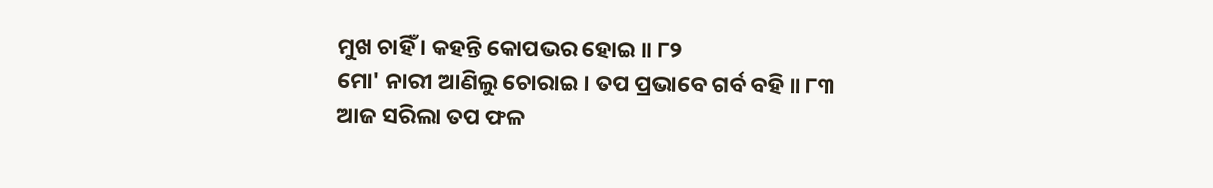ମୁଖ ଚାହିଁ । କହନ୍ତି କୋପଭର ହୋଇ ॥ ୮୨
ମୋ' ନାରୀ ଆଣିଲୁ ଚୋରାଇ । ତପ ପ୍ରଭାବେ ଗର୍ବ ବହି ॥ ୮୩
ଆଜ ସରିଲା ତପ ଫଳ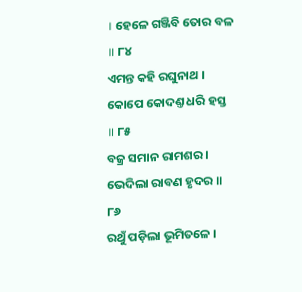। ହେଳେ ଗଞ୍ଜିବି ତୋର ବଳ ॥ ୮୪
ଏମନ୍ତ କହି ରଘୁନାଥ । କୋପେ କୋଦଣ୍ତ ଧରି ହସ୍ତ ॥ ୮୫
ବଜ୍ର ସମାନ ରାମଶର । ଭେଦିଲା ରାବଣ ହୃଦର ॥ ୮୬
ରଥୁଁ ପଡ଼ିଲା ଭୂମିତଳେ ।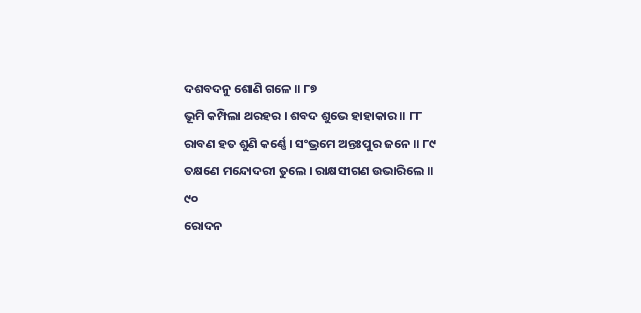ଦଶବଦନୁ ଶୋଣି ଗଳେ ॥ ୮୭
ଭୂମି କମ୍ପିଲା ଥରହର । ଶବଦ ଶୁଭେ ହାହାକାର ॥ ୮୮
ରାବଣ ହତ ଶୁଣି କର୍ଣ୍ଣେ । ସଂଭ୍ରମେ ଅନ୍ତଃପୁର ଜନେ ॥ ୮୯
ତକ୍ଷଣେ ମନ୍ଦୋଦରୀ ତୁଲେ । ରାକ୍ଷସୀଗଣ ଉଭାରିଲେ ॥ ୯୦
ରୋଦନ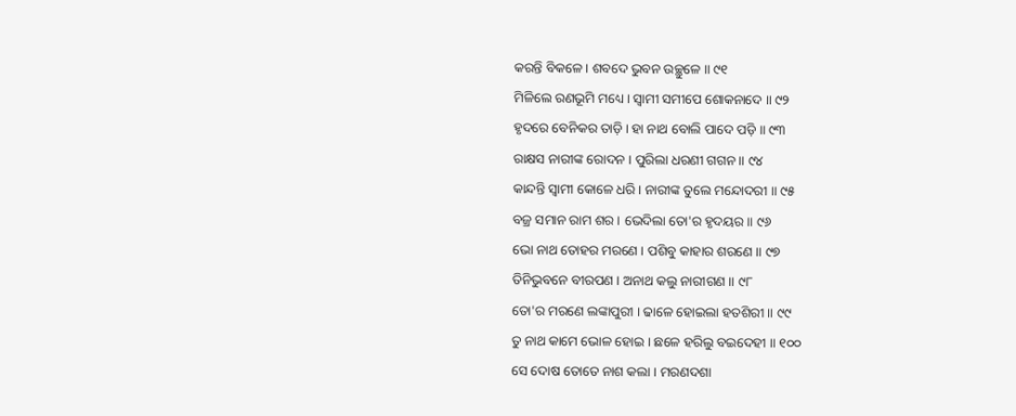କରନ୍ତି ବିକଳେ । ଶବଦେ ଭୁବନ ଉଚ୍ଛୁଳେ ॥ ୯୧
ମିଳିଲେ ରଣଭୂମି ମଧ୍ୟେ । ସ୍ୱାମୀ ସମୀପେ ଶୋକନାଦେ ॥ ୯୨
ହୃଦରେ ବେନିକର ତାଡ଼ି । ହା ନାଥ ବୋଲି ପାଦେ ପଡ଼ି ॥ ୯୩
ରାକ୍ଷସ ନାରୀଙ୍କ ରୋଦନ । ପୁରିଲା ଧରଣୀ ଗଗନ ॥ ୯୪
କାନ୍ଦନ୍ତି ସ୍ୱାମୀ କୋଳେ ଧରି । ନାରୀଙ୍କ ତୁଲେ ମନ୍ଦୋଦରୀ ॥ ୯୫
ବଜ୍ର ସମାନ ରାମ ଶର । ଭେଦିଲା ତୋ'ର ହୃଦୟର ॥ ୯୬
ଭୋ ନାଥ ତୋହର ମରଣେ । ପଶିବୁ କାହାର ଶରଣେ ॥ ୯୭
ତିନିଭୁବନେ ବୀରପଣ । ଅନାଥ କଲୁ ନାରୀଗଣ ॥ ୯୮
ତୋ'ର ମରଣେ ଲଙ୍କାପୁରୀ । ଢାଳେ ହୋଇଲା ହତଶିରୀ ॥ ୯୯
ତୁ ନାଥ କାମେ ଭୋଳ ହୋଇ । ଛଳେ ହରିଲୁ ବଇଦେହୀ ॥ ୧୦୦
ସେ ଦୋଷ ତୋତେ ନାଶ କଲା । ମରଣଦଶା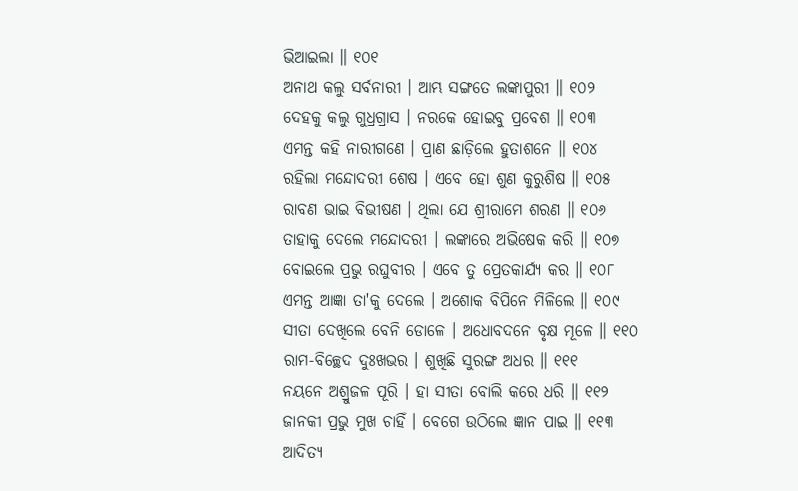ଭିଆଇଲା ॥ ୧୦୧
ଅନାଥ କଲୁ ସର୍ବନାରୀ । ଆମ୍ଭ ସଙ୍ଗତେ ଲଙ୍କାପୁରୀ ॥ ୧୦୨
ଦେହକୁ କଲୁ ଗୁଧ୍ରଗ୍ରାସ । ନରକେ ହୋଇବୁ ପ୍ରବେଶ ॥ ୧୦୩
ଏମନ୍ତ କହି ନାରୀଗଣେ । ପ୍ରାଣ ଛାଡ଼ିଲେ ହୁତାଶନେ ॥ ୧୦୪
ରହିଲା ମନ୍ଦୋଦରୀ ଶେଷ । ଏବେ ହୋ ଶୁଣ କୁରୁଶିଷ ॥ ୧୦୫
ରାବଣ ଭାଇ ବିଭୀଷଣ । ଥିଲା ଯେ ଶ୍ରୀରାମେ ଶରଣ ॥ ୧୦୬
ତାହାକୁ ଦେଲେ ମନ୍ଦୋଦରୀ । ଲଙ୍କାରେ ଅଭିଷେକ କରି ॥ ୧୦୭
ବୋଇଲେ ପ୍ରଭୁ ରଘୁବୀର । ଏବେ ତୁ ପ୍ରେତକାର୍ଯ୍ୟ କର ॥ ୧୦୮
ଏମନ୍ତ ଆଜ୍ଞା ତା'କୁ ଦେଲେ । ଅଶୋକ ବିପିନେ ମିଳିଲେ ॥ ୧୦୯
ସୀତା ଦେଖିଲେ ବେନି ଡୋଳେ । ଅଧୋବଦନେ ବୃକ୍ଷ ମୂଳେ ॥ ୧୧୦
ରାମ-ବିଚ୍ଛେଦ ଦୁଃଖଭର । ଶୁଖିଛି ସୁରଙ୍ଗ ଅଧର ॥ ୧୧୧
ନୟନେ ଅଶ୍ରୁଜଳ ପୂରି । ହା ସୀତା ବୋଲି କରେ ଧରି ॥ ୧୧୨
ଜାନକୀ ପ୍ରଭୁ ମୁଖ ଚାହିଁ । ବେଗେ ଉଠିଲେ ଜ୍ଞାନ ପାଇ ॥ ୧୧୩
ଆଦିତ୍ୟ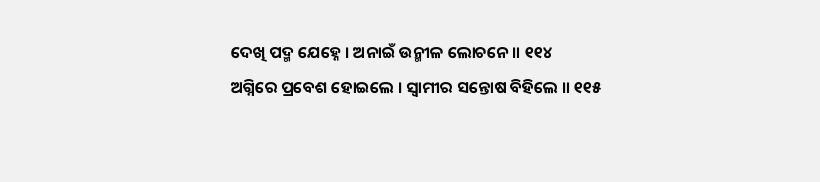ଦେଖି ପଦ୍ମ ଯେହ୍ନେ । ଅନାଇଁ ଉନ୍ମୀଳ ଲୋଚନେ ॥ ୧୧୪
ଅଗ୍ନିରେ ପ୍ରବେଶ ହୋଇଲେ । ସ୍ୱାମୀର ସନ୍ତୋଷ ବିହିଲେ ॥ ୧୧୫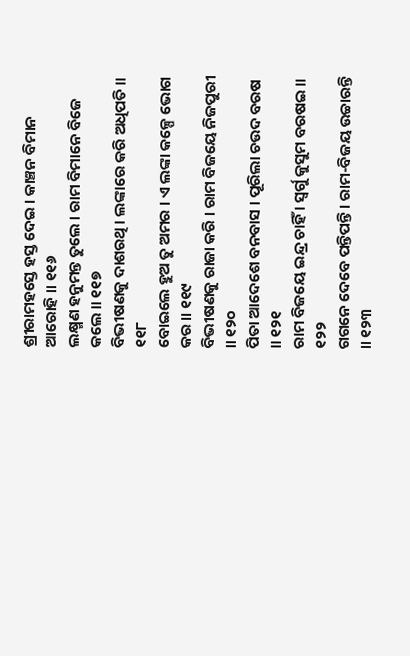ଶ୍ରୀରାମହସ୍ତେ ହସ୍ତ ଦେଇ । କାଞ୍ଚନ ବିମାନ ଆରୋହି ॥ ୧୧୬
ଲକ୍ଷ୍ମଣ ହନୁମନ୍ତ ତୁଲେ । ରାମ ବିମାନେ ବିଜେ କଲେ ॥ ୧୧୭
ବିଭୀଷଣକୁ ଦାଶରଥି । ଲଙ୍କାରେ କରି ଅଧିପତି ॥ ୧୧୮
ବୋଇଲେ ହୁଅ ତୁ ଅମର । ଏ ଲଙ୍କା କଳ୍ପେ ଭୋଗ କର ॥ ୧୧୯
ବିଭୀଷଣକୁ ରାଜା କରି । ରାମ ବିଜୟେ ନିଜପୁରୀ ॥ ୧୨୦
ପିତା ଆଦେଶେ ବନବାସ । ପୂରିଲା ଚଉଦ ବରଷ ॥ ୧୨୧
ରାମ ବିଜୟେ ଇନ୍ଦ୍ର ଚାହିଁ । ସ୍ୱର୍ଗୁ କୁସୁମ ବରଷଇ ॥ ୧୨୨
ଗଗନେ ଦେବେ ପନ୍ତିପନ୍ତି । ରାମ-ବିଜୟ ଉଚ୍ଚାରନ୍ତି ॥ ୧୨୩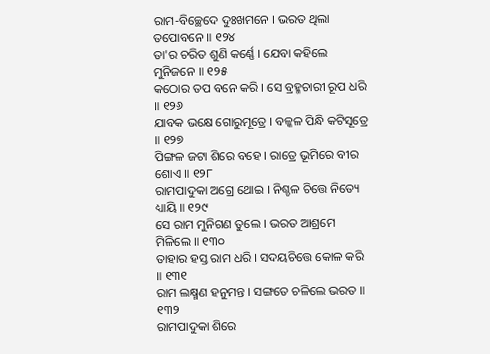ରାମ-ବିଚ୍ଛେଦେ ଦୁଃଖମନେ । ଭରତ ଥିଲା ତପୋବନେ ॥ ୧୨୪
ତା'ର ଚରିତ ଶୁଣି କର୍ଣ୍ଣେ । ଯେବା କହିଲେ ମୁନିଜନେ ॥ ୧୨୫
କଠୋର ତପ ବନେ କରି । ସେ ବ୍ରହ୍ମଚାରୀ ରୂପ ଧରି ॥ ୧୨୬
ଯାବକ ଭକ୍ଷେ ଗୋରୁମୂତ୍ରେ । ବଳ୍କଳ ପିନ୍ଧି କଟିସୂତ୍ରେ ॥ ୧୨୭
ପିଙ୍ଗଳ ଜଟା ଶିରେ ବହେ । ରାତ୍ରେ ଭୂମିରେ ବୀର ଶୋଏ ॥ ୧୨୮
ରାମପାଦୁକା ଅଗ୍ରେ ଥୋଇ । ନିଶ୍ଚଳ ଚିତ୍ତେ ନିତ୍ୟେ ଧ୍ୟାୟି ॥ ୧୨୯
ସେ ରାମ ମୁନିଗଣ ତୁଲେ । ଭରତ ଆଶ୍ରମେ ମିଳିଲେ ॥ ୧୩୦
ତାହାର ହସ୍ତ ରାମ ଧରି । ସଦୟଚିତ୍ତେ କୋଳ କରି ॥ ୧୩୧
ରାମ ଲକ୍ଷ୍ମଣ ହନୁମନ୍ତ । ସଙ୍ଗତେ ଚଳିଲେ ଭରତ ॥ ୧୩୨
ରାମପାଦୁକା ଶିରେ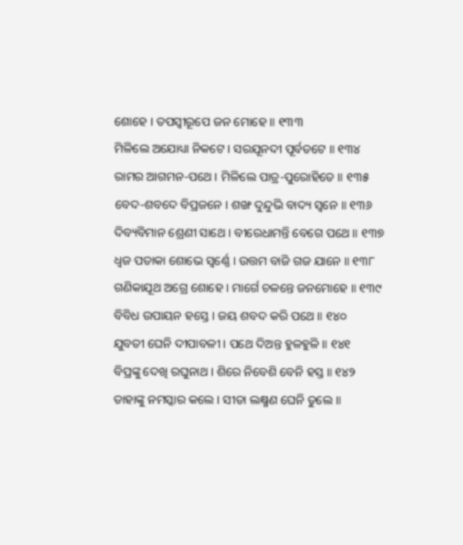ଶୋହେ । ତପସ୍ୱୀରୂପେ ଜନ ମୋହେ ॥ ୧୩୩
ମିଳିଲେ ଅଯୋଧ୍ୟା ନିକଟେ । ସରଯୂନଦୀ ପୂର୍ବତଟେ ॥ ୧୩୪
ରାମର ଆଗମନ-ପଥେ । ମିଳିଲେ ପାତ୍ର-ପୁରୋହିତେ ॥ ୧୩୫
ବେଦ-ଶବଦେ ବିପ୍ରଜନେ । ଶଙ୍ଖ ଦୁନ୍ଦୁଭି ବାଦ୍ୟ ସ୍ୱନେ ॥ ୧୩୬
ଦିବ୍ୟବିମାନ ଶ୍ରେଣୀ ସାଥେ । ବୀରେଧାମନ୍ତି ବେଗେ ପଥେ ॥ ୧୩୭
ଧ୍ୱଜ ପତାକା ଶୋଭେ ସ୍ୱର୍ଣ୍ଣେ । ଉତ୍ତମ ବାଜି ଗଜ ଯାନେ ॥ ୧୩୮
ଗଣିକାଯୂଥ ଅଗ୍ରେ ଶୋହେ । ମାର୍ଗେ ଚଳନ୍ତେ ଜନମୋହେ ॥ ୧୩୯
ବିବିଧ ଉପାୟନ ହସ୍ତେ । ଜୟ ଶବଦ କରି ପଥେ ॥ ୧୪୦
ଯୁବତୀ ଘେନି ଦୀପାବଳୀ । ପଥେ ଦିଅନ୍ତ ହୁଳହୁଳି ॥ ୧୪୧
ବିପ୍ରଙ୍କୁ ଦେଖି ରଘୁନାଥ । ଶିରେ ନିବେଶି ବେନି ହସ୍ତ ॥ ୧୪୨
ତାହାଙ୍କୁ ନମସ୍କାର କଲେ । ସୀତା ଲକ୍ଷ୍ମଣ ଘେନି ତୁଲେ ॥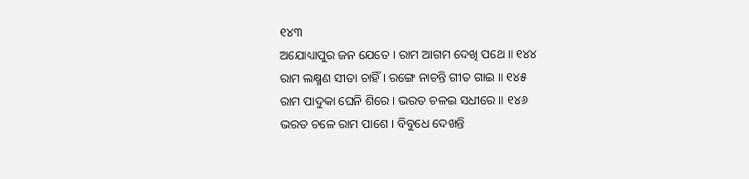୧୪୩
ଅଯୋଧ୍ୟାପୁର ଜନ ଯେତେ । ରାମ ଆଗମ ଦେଖି ପଥେ ॥ ୧୪୪
ରାମ ଲକ୍ଷ୍ମଣ ସୀତା ଚାହିଁ । ରଙ୍ଗେ ନାଚନ୍ତି ଗୀତ ଗାଇ ॥ ୧୪୫
ରାମ ପାଦୁକା ଘେନି ଶିରେ । ଭରତ ଚଳଇ ସଧୀରେ ॥ ୧୪୬
ଭରତ ଚଳେ ରାମ ପାଶେ । ବିବୁଧେ ଦେଖନ୍ତି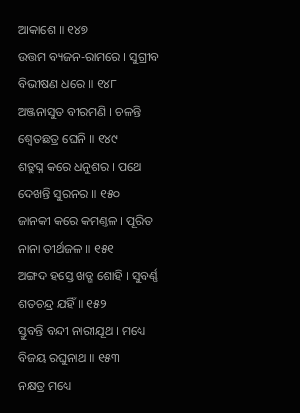ଆକାଶେ ॥ ୧୪୭
ଉତ୍ତମ ବ୍ୟଜନ-ରାମରେ । ସୁଗ୍ରୀବ ବିଭୀଷଣ ଧରେ ॥ ୧୪୮
ଅଞ୍ଜନାସୁତ ବୀରମଣି । ଚଳନ୍ତି ଶ୍ୱେତଛତ୍ର ଘେନି ॥ ୧୪୯
ଶତ୍ରୁଘ୍ନ କରେ ଧନୁଶର । ପଥେ ଦେଖନ୍ତି ସୁରନର ॥ ୧୫୦
ଜାନକୀ କରେ କମଣ୍ତଳ । ପୂରିତ ନାନା ତୀର୍ଥଜଳ ॥ ୧୫୧
ଅଙ୍ଗଦ ହସ୍ତେ ଖଡ୍ଗ ଶୋହି । ସୁବର୍ଣ୍ଣ ଶତଚନ୍ଦ୍ର ଯହିଁ ॥ ୧୫୨
ସ୍ତୁବନ୍ତି ବନ୍ଦୀ ନାରୀଯୂଥ । ମଧ୍ୟେ ବିଜୟ ରଘୁନାଥ ॥ ୧୫୩
ନକ୍ଷତ୍ର ମଧ୍ୟେ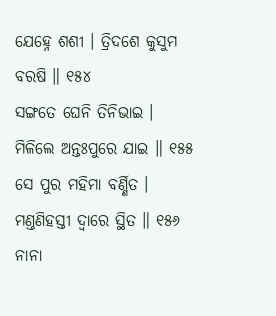ଯେହ୍ନେ ଶଶୀ । ତ୍ରିଦଶେ କୁସୁମ ବରଷି ॥ ୧୫୪
ସଙ୍ଗତେ ଘେନି ତିନିଭାଇ । ମିଳିଲେ ଅନ୍ତଃପୁରେ ଯାଇ ॥ ୧୫୫
ସେ ପୁର ମହିମା ବର୍ଣ୍ଣିତ । ମଣ୍ତଣିହସ୍ତୀ ଦ୍ୱାରେ ସ୍ଥିତ ॥ ୧୫୬
ନାନା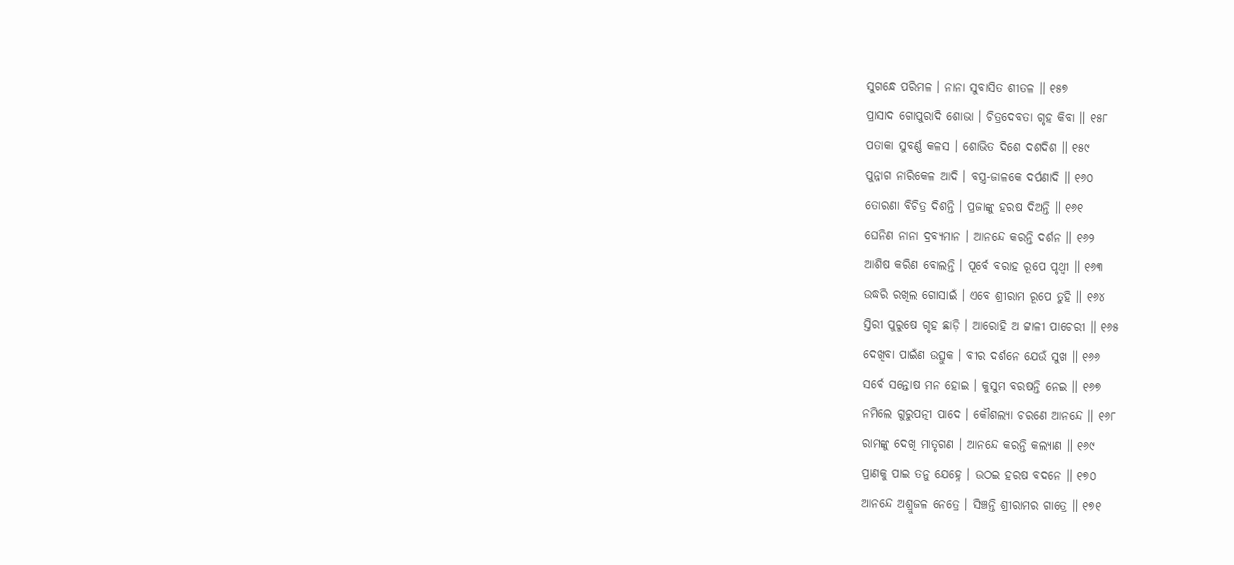ସୁଗନ୍ଧେ ପରିମଳ । ନାନା ସୁବାସିତ ଶୀତଳ ॥ ୧୫୭
ପ୍ରାସାଦ ଗୋପୁରାଦି ଶୋଭା । ଚିତ୍ରଦେବତା ଗୃହ କିବା ॥ ୧୫୮
ପତାକା ସୁବର୍ଣ୍ଣ କଳସ । ଶୋଭିତ ଦିଶେ ଦଶଦିଶ ॥ ୧୫୯
ପୁନ୍ନାଗ ନାରିକେଳ ଆଦି । ବସ୍ତ୍ର-ଜାଳକେ ଦର୍ପଣାଦି ॥ ୧୬୦
ତୋରଣା ବିଚିତ୍ର ଦିଶନ୍ତି । ପ୍ରଜାଙ୍କୁ ହରଷ ଦିଅନ୍ତି ॥ ୧୬୧
ଘେନିଣ ନାନା ଦ୍ରବ୍ୟମାନ । ଆନନ୍ଦେ କରନ୍ତି ଦର୍ଶନ ॥ ୧୬୨
ଆଶିଷ କରିଣ ବୋଲନ୍ତି । ପୂର୍ବେ ବରାହ ରୂପେ ପୃଥ୍ୱୀ ॥ ୧୬୩
ଉଦ୍ଧରି ରଖିଲ ଗୋସାଇଁ । ଏବେ ଶ୍ରୀରାମ ରୂପେ ତୁହି ॥ ୧୬୪
ସ୍ତିରୀ ପୁରୁଷେ ଗୃହ ଛାଡ଼ି । ଆରୋହି ଅ ଟ୍ଟାଳୀ ପାଚେରୀ ॥ ୧୬୫
ଦେଖିବା ପାଇଁଣ ଉତ୍ସୁକ । ବୀର ଦର୍ଶନେ ଯେଉଁ ସୁଖ ॥ ୧୬୬
ସର୍ବେ ସନ୍ତୋଷ ମନ ହୋଇ । କୁସୁମ ବରଷନ୍ତି ନେଇ ॥ ୧୬୭
ନମିଲେ ଗୁରୁପତ୍ନୀ ପାଦେ । କୌଶଲ୍ୟା ଚରଣେ ଆନନ୍ଦେ ॥ ୧୬୮
ରାମଙ୍କୁ ଦେଖି ମାତୃଗଣ । ଆନନ୍ଦେ କରନ୍ତି କଲ୍ୟାଣ ॥ ୧୬୯
ପ୍ରାଣକୁ ପାଇ ତନୁ ଯେହ୍ନେ । ଉଠଇ ହରଷ ବଦନେ ॥ ୧୭୦
ଆନନ୍ଦେ ଅଶ୍ରୁଜଳ ନେତ୍ରେ । ସିଞ୍ଚନ୍ତି ଶ୍ରୀରାମର ଗାତ୍ରେ ॥ ୧୭୧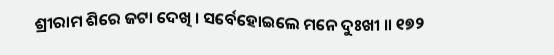ଶ୍ରୀରାମ ଶିରେ ଜଟା ଦେଖି । ସର୍ବେହୋଇଲେ ମନେ ଦୁଃଖୀ ॥ ୧୭୨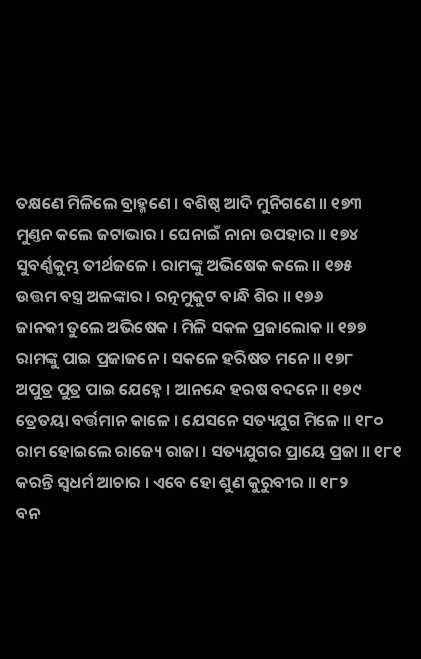ତକ୍ଷଣେ ମିଳିଲେ ବ୍ରାହ୍ମଣେ । ବଶିଷ୍ଠ ଆଦି ମୁନିଗଣେ ॥ ୧୭୩
ମୁଣ୍ତନ କଲେ ଜଟାଭାର । ଘେନାଇଁ ନାନା ଉପହାର ॥ ୧୭୪
ସୁବର୍ଣ୍ଣକୁମ୍ଭ ତୀର୍ଥଜଳେ । ରାମଙ୍କୁ ଅଭିଷେକ କଲେ ॥ ୧୭୫
ଉତ୍ତମ ବସ୍ତ୍ର ଅଳଙ୍କାର । ରତ୍ନମୁକୁଟ ବାନ୍ଧି ଶିର ॥ ୧୭୬
ଜାନକୀ ତୁଲେ ଅଭିଷେକ । ମିଳି ସକଳ ପ୍ରଜାଲୋକ ॥ ୧୭୭
ରାମଙ୍କୁ ପାଇ ପ୍ରଜାଜନେ । ସକଳେ ହରିଷତ ମନେ ॥ ୧୭୮
ଅପୁତ୍ର ପୁତ୍ର ପାଇ ଯେହ୍ନେ । ଆନନ୍ଦେ ହରଷ ବଦନେ ॥ ୧୭୯
ତ୍ରେତୟା ବର୍ତ୍ତମାନ କାଳେ । ଯେସନେ ସତ୍ୟଯୁଗ ମିଳେ ॥ ୧୮୦
ରାମ ହୋଇଲେ ରାଜ୍ୟେ ରାଜା । ସତ୍ୟଯୁଗର ପ୍ରାୟେ ପ୍ରଜା ॥ ୧୮୧
କରନ୍ତି ସ୍ୱଧର୍ମ ଆଚାର । ଏବେ ହୋ ଶୁଣ କୁରୁବୀର ॥ ୧୮୨
ବନ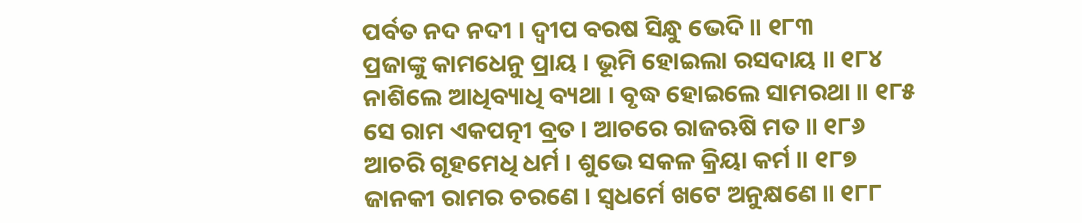ପର୍ବତ ନଦ ନଦୀ । ଦ୍ୱୀପ ବରଷ ସିନ୍ଧୁ ଭେଦି ॥ ୧୮୩
ପ୍ରଜାଙ୍କୁ କାମଧେନୁ ପ୍ରାୟ । ଭୂମି ହୋଇଲା ରସଦାୟ ॥ ୧୮୪
ନାଶିଲେ ଆଧିବ୍ୟାଧି ବ୍ୟଥା । ବୃଦ୍ଧ ହୋଇଲେ ସାମରଥା ॥ ୧୮୫
ସେ ରାମ ଏକପତ୍ନୀ ବ୍ରତ । ଆଚରେ ରାଜଋଷି ମତ ॥ ୧୮୬
ଆଚରି ଗୃହମେଧି ଧର୍ମ । ଶୁଭେ ସକଳ କ୍ରିୟା କର୍ମ ॥ ୧୮୭
ଜାନକୀ ରାମର ଚରଣେ । ସ୍ୱଧର୍ମେ ଖଟେ ଅନୁକ୍ଷଣେ ॥ ୧୮୮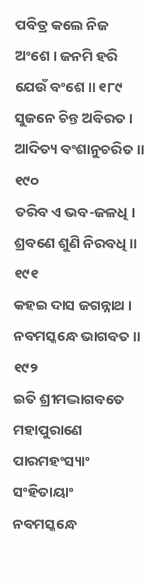ପବିତ୍ର କଲେ ନିଜ ଅଂଶେ । ଜନମି ହରି ଯେଉଁ ବଂଶେ ॥ ୧୮୯
ସୁଜନେ ଚିନ୍ତ ଅବିରତ । ଆଦିତ୍ୟ ବଂଶାନୁଚରିତ ॥ ୧୯୦
ତରିବ ଏ ଭବ-ଜଳଧି । ଶ୍ରବଣେ ଶୁଣି ନିରବଧି ॥ ୧୯୧
କହଇ ଦାସ ଜଗନ୍ନାଥ । ନବମସ୍କନ୍ଧେ ଭାଗବତ ॥ ୧୯୨
ଇତି ଶ୍ରୀମଦ୍ଭାଗବତେ ମହାପୁରାଣେ ପାରମହଂସ୍ୟାଂ ସଂହିତାୟାଂ
ନବମସ୍କନ୍ଧେ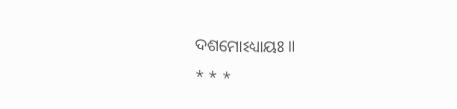ଦଶମୋଽଧ୍ୟାୟଃ ॥
* * *